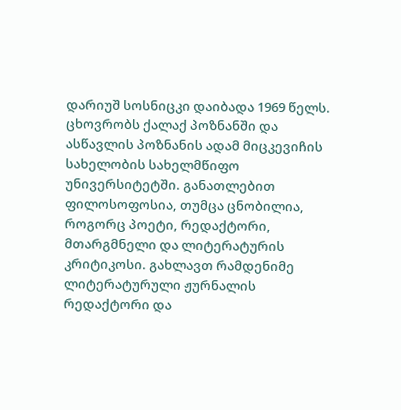დარიუშ სოსნიცკი დაიბადა 1969 წელს. ცხოვრობს ქალაქ პოზნანში და ასწავლის პოზნანის ადამ მიცკევიჩის სახელობის სახელმწიფო უნივერსიტეტში. განათლებით ფილოსოფოსია, თუმცა ცნობილია, როგორც პოეტი, რედაქტორი, მთარგმნელი და ლიტერატურის კრიტიკოსი. გახლავთ რამდენიმე ლიტერატურული ჟურნალის რედაქტორი და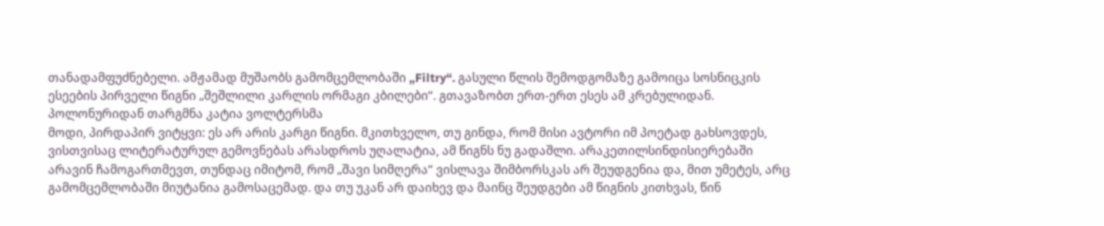თანადამფუძნებელი. ამჟამად მუშაობს გამომცემლობაში „Filtry“. გასული წლის შემოდგომაზე გამოიცა სოსნიცკის ესეების პირველი წიგნი „შეშლილი კარლის ორმაგი კბილები“. გთავაზობთ ერთ-ერთ ესეს ამ კრებულიდან.
პოლონურიდან თარგმნა კატია ვოლტერსმა
მოდი, პირდაპირ ვიტყვი: ეს არ არის კარგი წიგნი. მკითხველო, თუ გინდა, რომ მისი ავტორი იმ პოეტად გახსოვდეს, ვისთვისაც ლიტერატურულ გემოვნებას არასდროს უღალატია, ამ წიგნს ნუ გადაშლი. არაკეთილსინდისიერებაში არავინ ჩამოგართმევთ, თუნდაც იმიტომ, რომ „შავი სიმღერა“ ვისლავა შიმბორსკას არ შეუდგენია და, მით უმეტეს, არც გამომცემლობაში მიუტანია გამოსაცემად. და თუ უკან არ დაიხევ და მაინც შეუდგები ამ წიგნის კითხვას, წინ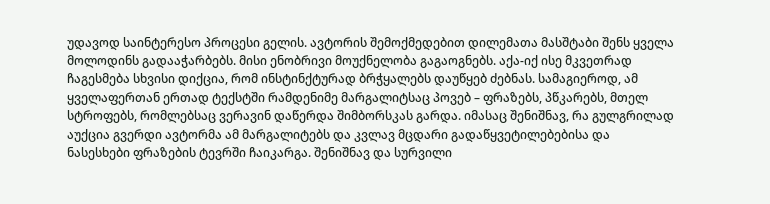უდავოდ საინტერესო პროცესი გელის. ავტორის შემოქმედებით დილემათა მასშტაბი შენს ყველა მოლოდინს გადააჭარბებს. მისი ენობრივი მოუქნელობა გაგაოგნებს. აქა-იქ ისე მკვეთრად ჩაგესმება სხვისი დიქცია, რომ ინსტინქტურად ბრჭყალებს დაუწყებ ძებნას. სამაგიეროდ, ამ ყველაფერთან ერთად ტექსტში რამდენიმე მარგალიტსაც პოვებ – ფრაზებს, პწკარებს, მთელ სტროფებს, რომლებსაც ვერავინ დაწერდა შიმბორსკას გარდა. იმასაც შენიშნავ, რა გულგრილად აუქცია გვერდი ავტორმა ამ მარგალიტებს და კვლავ მცდარი გადაწყვეტილებებისა და ნასესხები ფრაზების ტევრში ჩაიკარგა. შენიშნავ და სურვილი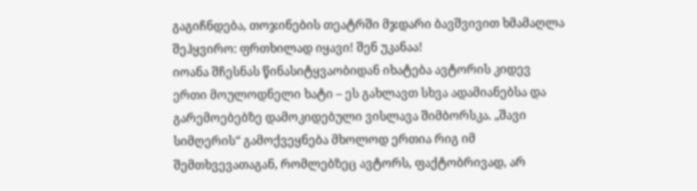გაგიჩნდება, თოჯინების თეატრში მჯდარი ბავშვივით ხმამაღლა შეჰყვირო: ფრთხილად იყავი! შენ უკანაა!
იოანა შჩესნას წინასიტყვაობიდან იხატება ავტორის კიდევ ერთი მოულოდნელი ხატი – ეს გახლავთ სხვა ადამიანებსა და გარემოებებზე დამოკიდებული ვისლავა შიმბორსკა. „შავი სიმღერის“ გამოქვეყნება მხოლოდ ერთია რიგ იმ შემთხვევათაგან, რომლებზეც ავტორს, ფაქტობრივად, არ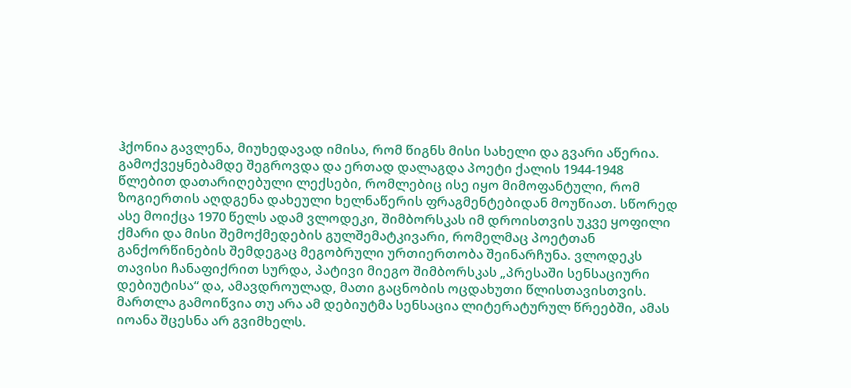ჰქონია გავლენა, მიუხედავად იმისა, რომ წიგნს მისი სახელი და გვარი აწერია. გამოქვეყნებამდე შეგროვდა და ერთად დალაგდა პოეტი ქალის 1944-1948 წლებით დათარიღებული ლექსები, რომლებიც ისე იყო მიმოფანტული, რომ ზოგიერთის აღდგენა დახეული ხელნაწერის ფრაგმენტებიდან მოუწიათ. სწორედ ასე მოიქცა 1970 წელს ადამ ვლოდეკი, შიმბორსკას იმ დროისთვის უკვე ყოფილი ქმარი და მისი შემოქმედების გულშემატკივარი, რომელმაც პოეტთან განქორწინების შემდეგაც მეგობრული ურთიერთობა შეინარჩუნა. ვლოდეკს თავისი ჩანაფიქრით სურდა, პატივი მიეგო შიმბორსკას „პრესაში სენსაციური დებიუტისა“ და, ამავდროულად, მათი გაცნობის ოცდახუთი წლისთავისთვის. მართლა გამოიწვია თუ არა ამ დებიუტმა სენსაცია ლიტერატურულ წრეებში, ამას იოანა შცესნა არ გვიმხელს.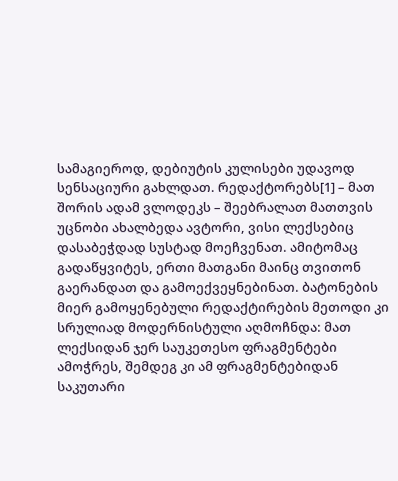სამაგიეროდ, დებიუტის კულისები უდავოდ სენსაციური გახლდათ. რედაქტორებს[1] – მათ შორის ადამ ვლოდეკს – შეებრალათ მათთვის უცნობი ახალბედა ავტორი, ვისი ლექსებიც დასაბეჭდად სუსტად მოეჩვენათ. ამიტომაც გადაწყვიტეს, ერთი მათგანი მაინც თვითონ გაერანდათ და გამოექვეყნებინათ. ბატონების მიერ გამოყენებული რედაქტირების მეთოდი კი სრულიად მოდერნისტული აღმოჩნდა: მათ ლექსიდან ჯერ საუკეთესო ფრაგმენტები ამოჭრეს, შემდეგ კი ამ ფრაგმენტებიდან საკუთარი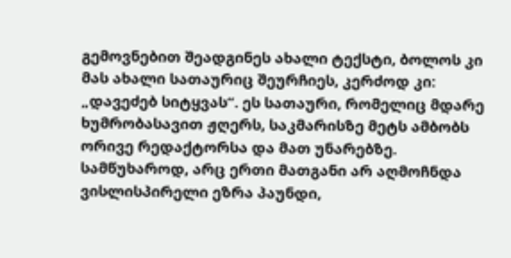გემოვნებით შეადგინეს ახალი ტექსტი, ბოლოს კი მას ახალი სათაურიც შეურჩიეს, კერძოდ კი: „დავეძებ სიტყვას“. ეს სათაური, რომელიც მდარე ხუმრობასავით ჟღერს, საკმარისზე მეტს ამბობს ორივე რედაქტორსა და მათ უნარებზე. სამწუხაროდ, არც ერთი მათგანი არ აღმოჩნდა ვისლისპირელი ეზრა პაუნდი,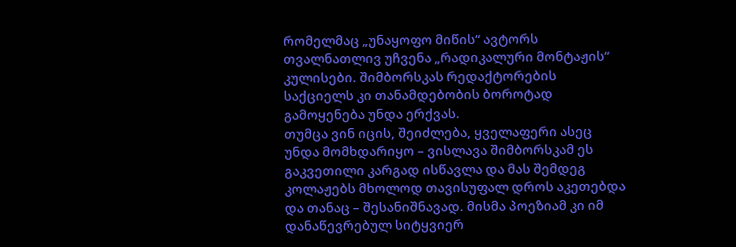რომელმაც „უნაყოფო მიწის“ ავტორს თვალნათლივ უჩვენა „რადიკალური მონტაჟის“ კულისები. შიმბორსკას რედაქტორების საქციელს კი თანამდებობის ბოროტად გამოყენება უნდა ერქვას.
თუმცა ვინ იცის, შეიძლება, ყველაფერი ასეც უნდა მომხდარიყო – ვისლავა შიმბორსკამ ეს გაკვეთილი კარგად ისწავლა და მას შემდეგ კოლაჟებს მხოლოდ თავისუფალ დროს აკეთებდა და თანაც – შესანიშნავად. მისმა პოეზიამ კი იმ დანაწევრებულ სიტყვიერ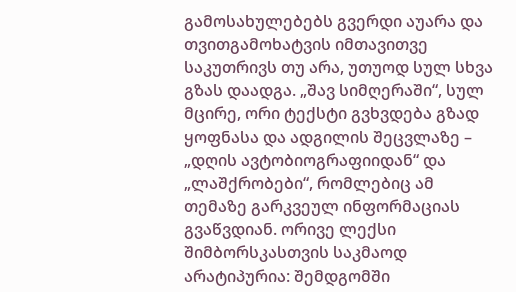გამოსახულებებს გვერდი აუარა და თვითგამოხატვის იმთავითვე საკუთრივს თუ არა, უთუოდ სულ სხვა გზას დაადგა. „შავ სიმღერაში“, სულ მცირე, ორი ტექსტი გვხვდება გზად ყოფნასა და ადგილის შეცვლაზე – „დღის ავტობიოგრაფიიდან“ და „ლაშქრობები“, რომლებიც ამ თემაზე გარკვეულ ინფორმაციას გვაწვდიან. ორივე ლექსი შიმბორსკასთვის საკმაოდ არატიპურია: შემდგომში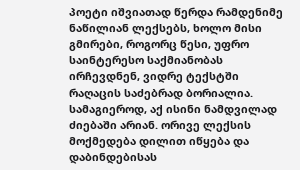პოეტი იშვიათად წერდა რამდენიმე ნაწილიან ლექსებს, ხოლო მისი გმირები, როგორც წესი, უფრო საინტერესო საქმიანობას ირჩევდნენ, ვიდრე ტექსტში რაღაცის საძებრად ბორიალია. სამაგიეროდ, აქ ისინი ნამდვილად ძიებაში არიან. ორივე ლექსის მოქმედება დილით იწყება და დაბინდებისას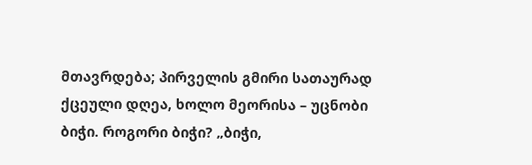მთავრდება; პირველის გმირი სათაურად ქცეული დღეა, ხოლო მეორისა – უცნობი ბიჭი. როგორი ბიჭი? „ბიჭი,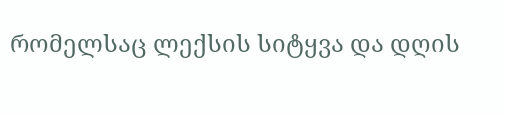რომელსაც ლექსის სიტყვა და დღის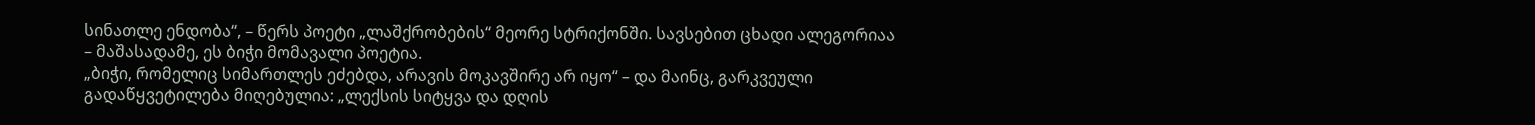სინათლე ენდობა“, – წერს პოეტი „ლაშქრობების“ მეორე სტრიქონში. სავსებით ცხადი ალეგორიაა – მაშასადამე, ეს ბიჭი მომავალი პოეტია.
„ბიჭი, რომელიც სიმართლეს ეძებდა, არავის მოკავშირე არ იყო“ – და მაინც, გარკვეული გადაწყვეტილება მიღებულია: „ლექსის სიტყვა და დღის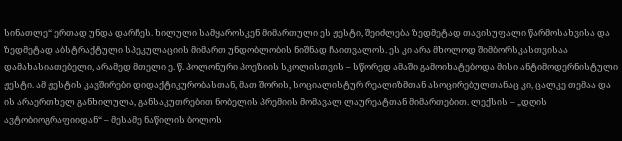სინათლე“ ერთად უნდა დარჩეს. ხილული სამყაროსკენ მიმართული ეს ჟესტი, შეიძლება ზედმეტად თავისუფალი წარმოსახვისა და ზედმეტად აბსტრაქტული სპეკულაციის მიმართ უნდობლობის ნიშნად ჩაითვალოს. ეს კი არა მხოლოდ შიმბორსკასთვისაა დამახასიათებელი, არამედ მთელი ე. წ. პოლონური პოეზიის სკოლისთვის – სწორედ ამაში გამოიხატებოდა მისი ანტიმოდერნისტული ჟესტი. ამ ჟესტის კავშირები დიდაქტიკურობასთან, მათ შორის, სოციალისტურ რეალიზმთან ასოცირებულთანაც კი, ცალკე თემაა და ის არაერთხელ განხილულა, განსაკუთრებით ნობელის პრემიის მომავალ ლაურეატთან მიმართებით. ლექსის – „დღის ავტობიოგრაფიიდან“ – მესამე ნაწილის ბოლოს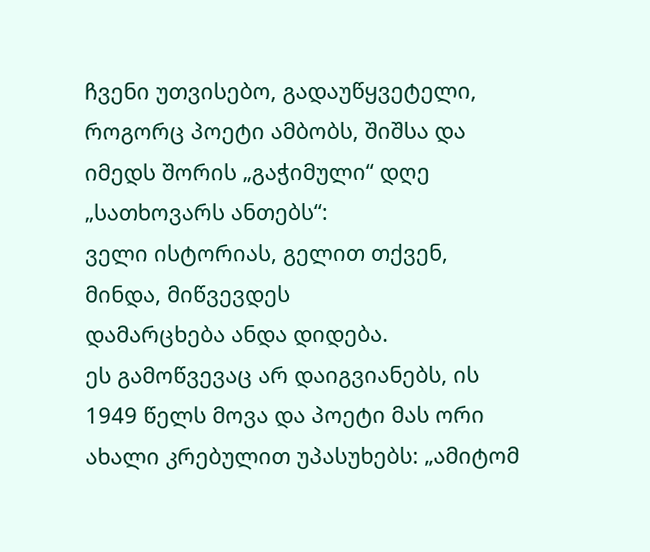ჩვენი უთვისებო, გადაუწყვეტელი, როგორც პოეტი ამბობს, შიშსა და იმედს შორის „გაჭიმული“ დღე „სათხოვარს ანთებს“:
ველი ისტორიას, გელით თქვენ,
მინდა, მიწვევდეს
დამარცხება ანდა დიდება.
ეს გამოწვევაც არ დაიგვიანებს, ის 1949 წელს მოვა და პოეტი მას ორი ახალი კრებულით უპასუხებს: „ამიტომ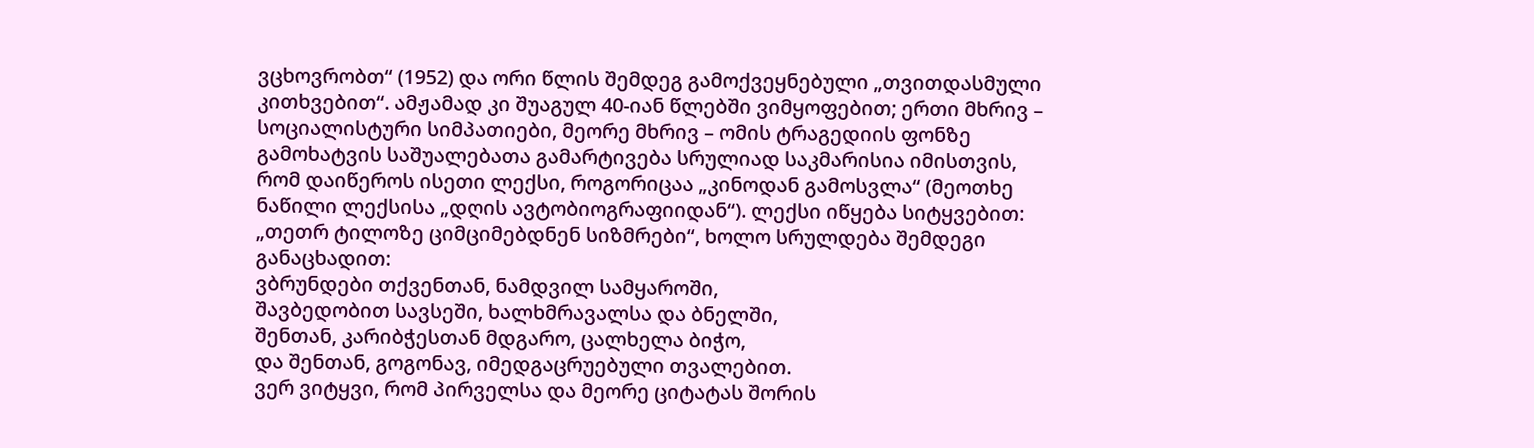ვცხოვრობთ“ (1952) და ორი წლის შემდეგ გამოქვეყნებული „თვითდასმული კითხვებით“. ამჟამად კი შუაგულ 40-იან წლებში ვიმყოფებით; ერთი მხრივ – სოციალისტური სიმპათიები, მეორე მხრივ – ომის ტრაგედიის ფონზე გამოხატვის საშუალებათა გამარტივება სრულიად საკმარისია იმისთვის, რომ დაიწეროს ისეთი ლექსი, როგორიცაა „კინოდან გამოსვლა“ (მეოთხე ნაწილი ლექსისა „დღის ავტობიოგრაფიიდან“). ლექსი იწყება სიტყვებით: „თეთრ ტილოზე ციმციმებდნენ სიზმრები“, ხოლო სრულდება შემდეგი განაცხადით:
ვბრუნდები თქვენთან, ნამდვილ სამყაროში,
შავბედობით სავსეში, ხალხმრავალსა და ბნელში,
შენთან, კარიბჭესთან მდგარო, ცალხელა ბიჭო,
და შენთან, გოგონავ, იმედგაცრუებული თვალებით.
ვერ ვიტყვი, რომ პირველსა და მეორე ციტატას შორის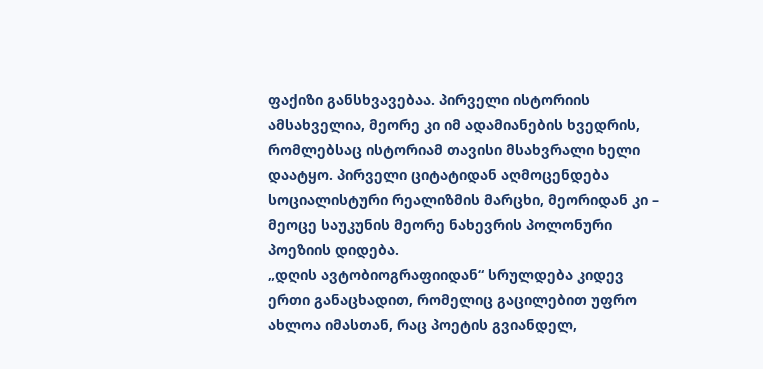ფაქიზი განსხვავებაა. პირველი ისტორიის ამსახველია, მეორე კი იმ ადამიანების ხვედრის, რომლებსაც ისტორიამ თავისი მსახვრალი ხელი დაატყო. პირველი ციტატიდან აღმოცენდება სოციალისტური რეალიზმის მარცხი, მეორიდან კი – მეოცე საუკუნის მეორე ნახევრის პოლონური პოეზიის დიდება.
„დღის ავტობიოგრაფიიდან“ სრულდება კიდევ ერთი განაცხადით, რომელიც გაცილებით უფრო ახლოა იმასთან, რაც პოეტის გვიანდელ,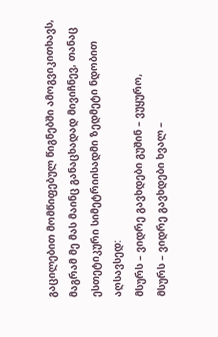გაცილებით მომწიფებულ წიგნებში ამოგვიკითხავს, მაგრამ მე მას მაინც განაცხადად მივიჩნევ, თანაც ესთეტიკური სიმეტრიისადმი ზედმეტი ნდობით აღსავსედ:
მსურს – ვიდრე გავხდები გუშინ – ვუყურო,
მსურს – ვიდრე გავხდები ხვალ –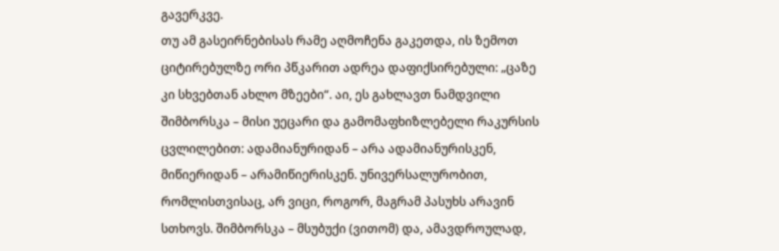გავერკვე.
თუ ამ გასეირნებისას რამე აღმოჩენა გაკეთდა, ის ზემოთ ციტირებულზე ორი პწკარით ადრეა დაფიქსირებული: „ცაზე კი სხვებთან ახლო მზეები“. აი, ეს გახლავთ ნამდვილი შიმბორსკა – მისი უეცარი და გამომაფხიზლებელი რაკურსის ცვლილებით: ადამიანურიდან – არა ადამიანურისკენ, მიწიერიდან – არამიწიერისკენ. უნივერსალურობით, რომლისთვისაც, არ ვიცი, როგორ, მაგრამ პასუხს არავინ სთხოვს. შიმბორსკა – მსუბუქი (ვითომ) და, ამავდროულად,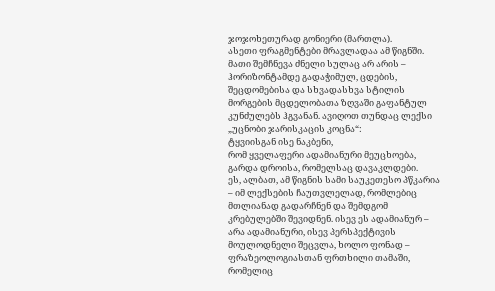ჯოჯოხეთურად გონიერი (მართლა).
ასეთი ფრაგმენტები მრავლადაა ამ წიგნში. მათი შემჩნევა ძნელი სულაც არ არის – ჰორიზონტამდე გადაჭიმულ, ცდების, შეცდომებისა და სხვადასხვა სტილის მორგების მცდელობათა ზღვაში გაფანტულ კუნძულებს ჰგვანან. ავიღოთ თუნდაც ლექსი „უცნობი ჯარისკაცის კოცნა“:
ტყვიისგან ისე ნაკბენი,
რომ ყველაფერი ადამიანური მეუცხოება,
გარდა დროისა, რომელსაც დავაკლდები.
ეს, ალბათ, ამ წიგნის სამი საუკეთესო პწკარია – იმ ლექსების ჩაუთვლელად, რომლებიც მთლიანად გადარჩნენ და შემდგომ კრებულებში შევიდნენ. ისევ ეს ადამიანურ – არა ადამიანური, ისევ პერსპექტივის მოულოდნელი შეცვლა, ხოლო ფონად – ფრაზეოლოგიასთან ფრთხილი თამაში, რომელიც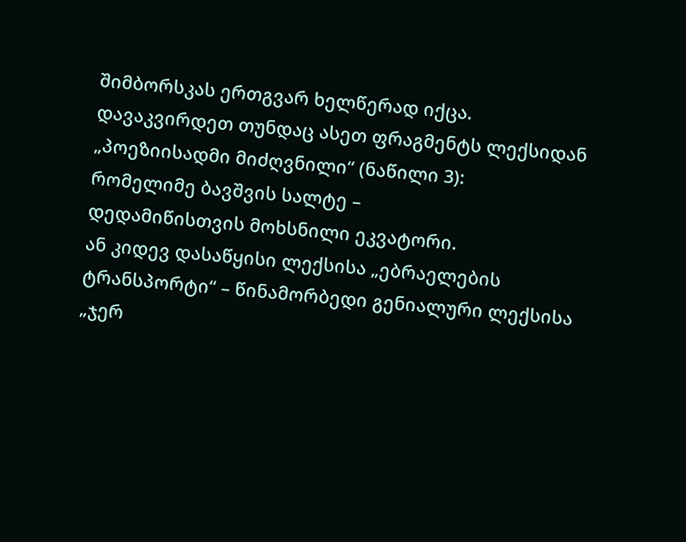შიმბორსკას ერთგვარ ხელწერად იქცა.
დავაკვირდეთ თუნდაც ასეთ ფრაგმენტს ლექსიდან „პოეზიისადმი მიძღვნილი“ (ნაწილი 3):
რომელიმე ბავშვის სალტე –
დედამიწისთვის მოხსნილი ეკვატორი.
ან კიდევ დასაწყისი ლექსისა „ებრაელების ტრანსპორტი“ – წინამორბედი გენიალური ლექსისა „ჯერ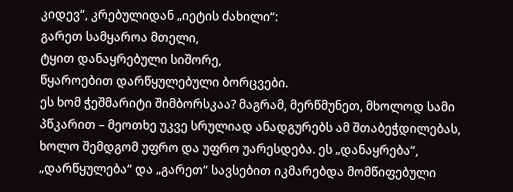კიდევ“, კრებულიდან „იეტის ძახილი“:
გარეთ სამყაროა მთელი,
ტყით დანაყრებული სიშორე,
წყაროებით დარწყულებული ბორცვები.
ეს ხომ ჭეშმარიტი შიმბორსკაა? მაგრამ, მერწმუნეთ, მხოლოდ სამი პწკარით – მეოთხე უკვე სრულიად ანადგურებს ამ შთაბეჭდილებას, ხოლო შემდგომ უფრო და უფრო უარესდება. ეს „დანაყრება“, „დარწყულება“ და „გარეთ“ სავსებით იკმარებდა მომწიფებული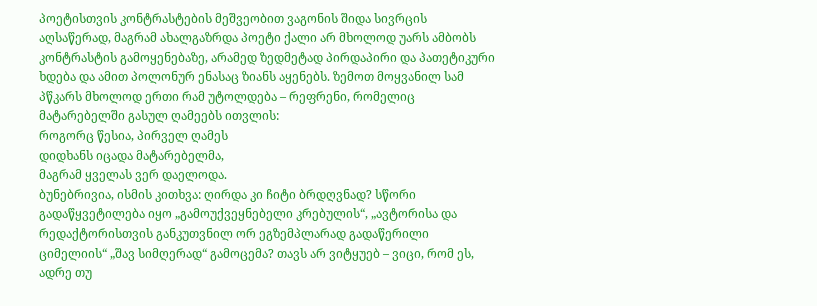პოეტისთვის კონტრასტების მეშვეობით ვაგონის შიდა სივრცის აღსაწერად, მაგრამ ახალგაზრდა პოეტი ქალი არ მხოლოდ უარს ამბობს კონტრასტის გამოყენებაზე, არამედ ზედმეტად პირდაპირი და პათეტიკური ხდება და ამით პოლონურ ენასაც ზიანს აყენებს. ზემოთ მოყვანილ სამ პწკარს მხოლოდ ერთი რამ უტოლდება – რეფრენი, რომელიც მატარებელში გასულ ღამეებს ითვლის:
როგორც წესია, პირველ ღამეს
დიდხანს იცადა მატარებელმა,
მაგრამ ყველას ვერ დაელოდა.
ბუნებრივია, ისმის კითხვა: ღირდა კი ჩიტი ბრდღვნად? სწორი გადაწყვეტილება იყო „გამოუქვეყნებელი კრებულის“, „ავტორისა და რედაქტორისთვის განკუთვნილ ორ ეგზემპლარად გადაწერილი ციმელიის“ „შავ სიმღერად“ გამოცემა? თავს არ ვიტყუებ – ვიცი, რომ ეს, ადრე თუ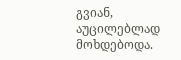გვიან, აუცილებლად მოხდებოდა.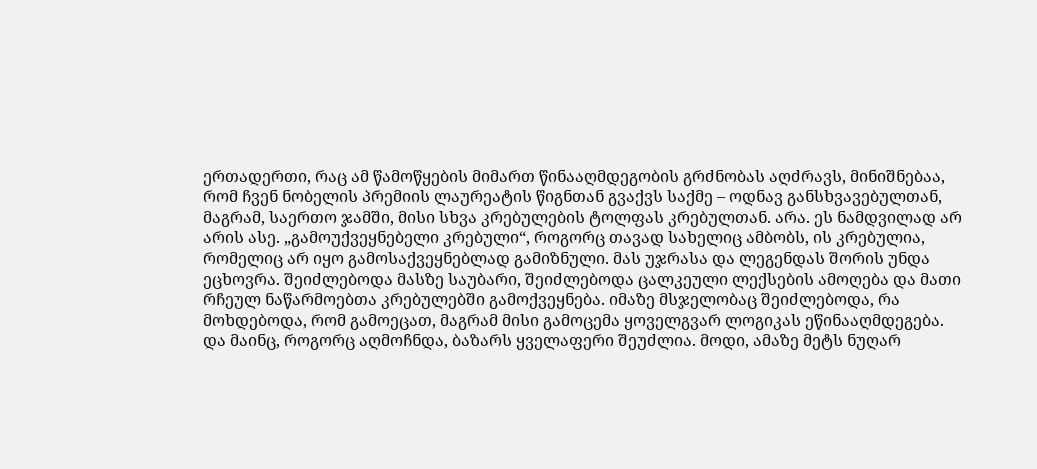ერთადერთი, რაც ამ წამოწყების მიმართ წინააღმდეგობის გრძნობას აღძრავს, მინიშნებაა, რომ ჩვენ ნობელის პრემიის ლაურეატის წიგნთან გვაქვს საქმე – ოდნავ განსხვავებულთან, მაგრამ, საერთო ჯამში, მისი სხვა კრებულების ტოლფას კრებულთან. არა. ეს ნამდვილად არ არის ასე. „გამოუქვეყნებელი კრებული“, როგორც თავად სახელიც ამბობს, ის კრებულია, რომელიც არ იყო გამოსაქვეყნებლად გამიზნული. მას უჯრასა და ლეგენდას შორის უნდა ეცხოვრა. შეიძლებოდა მასზე საუბარი, შეიძლებოდა ცალკეული ლექსების ამოღება და მათი რჩეულ ნაწარმოებთა კრებულებში გამოქვეყნება. იმაზე მსჯელობაც შეიძლებოდა, რა მოხდებოდა, რომ გამოეცათ, მაგრამ მისი გამოცემა ყოველგვარ ლოგიკას ეწინააღმდეგება.
და მაინც, როგორც აღმოჩნდა, ბაზარს ყველაფერი შეუძლია. მოდი, ამაზე მეტს ნუღარ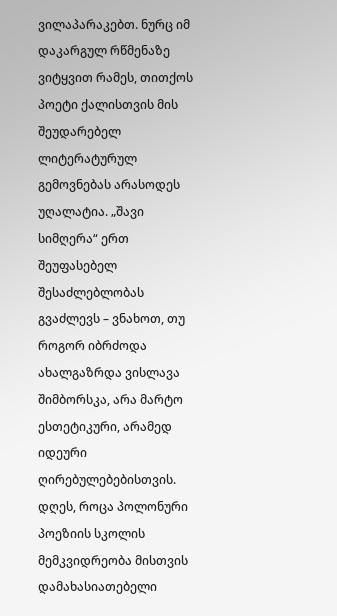ვილაპარაკებთ. ნურც იმ დაკარგულ რწმენაზე ვიტყვით რამეს, თითქოს პოეტი ქალისთვის მის შეუდარებელ ლიტერატურულ გემოვნებას არასოდეს უღალატია. „შავი სიმღერა“ ერთ შეუფასებელ შესაძლებლობას გვაძლევს – ვნახოთ, თუ როგორ იბრძოდა ახალგაზრდა ვისლავა შიმბორსკა, არა მარტო ესთეტიკური, არამედ იდეური ღირებულებებისთვის. დღეს, როცა პოლონური პოეზიის სკოლის მემკვიდრეობა მისთვის დამახასიათებელი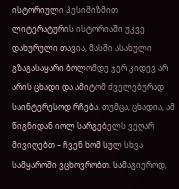ისტორიული პესიმიზმით ლიტერატურის ისტორიაში უკვე დახურული თავია, მასში ასახული გზაგასაყარი ბოლომდე ჯერ კიდევ არ არის ცხადი და ამიტომ ძველებურად საინტერესოდ რჩება. თუმცა, ცხადია, ამ წიგნიდან იოლ სარგებელს ვეღარ მივიღებთ – ჩვენ ხომ სულ სხვა სამყაროში ვცხოვრობთ. სამაგიეროდ,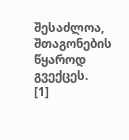შესაძლოა, შთაგონების წყაროდ გვექცეს.
[1]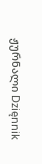ჟურნალი Dzięnnik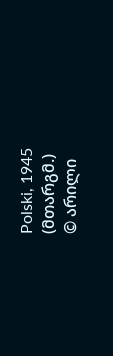Polski, 1945 (მთარგმ.)
© არილი